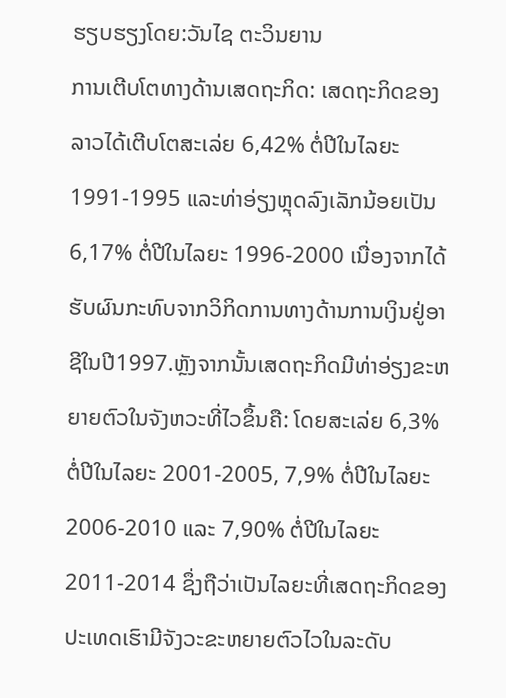ຮຽບຮຽງໂດຍ:ວັນໄຊ ຕະວິນຍານ
ການເຕີບໂຕທາງດ້ານເສດຖະກິດ: ເສດຖະກິດຂອງລາວໄດ້ເຕີບໂຕສະເລ່ຍ 6,42% ຕໍ່ປີໃນໄລຍະ 1991-1995 ແລະທ່າອ່ຽງຫຼຸດລົງເລັກນ້ອຍເປັນ 6,17% ຕໍ່ປີໃນໄລຍະ 1996-2000 ເນື່ອງຈາກໄດ້ຮັບຜົນກະທົບຈາກວິກິດການທາງດ້ານການເງິນຢູ່ອາຊີໃນປີ1997.ຫຼັງຈາກນັ້ນເສດຖະກິດມີທ່າອ່ຽງຂະຫຍາຍຕົວໃນຈັງຫວະທີ່ໄວຂຶ້ນຄື: ໂດຍສະເລ່ຍ 6,3% ຕໍ່ປີໃນໄລຍະ 2001-2005, 7,9% ຕໍ່ປີໃນໄລຍະ 2006-2010 ແລະ 7,90% ຕໍ່ປີໃນໄລຍະ 2011-2014 ຊຶ່ງຖືວ່າເປັນໄລຍະທີ່ເສດຖະກິດຂອງປະເທດເຮົາມີຈັງວະຂະຫຍາຍຕົວໄວໃນລະດັບ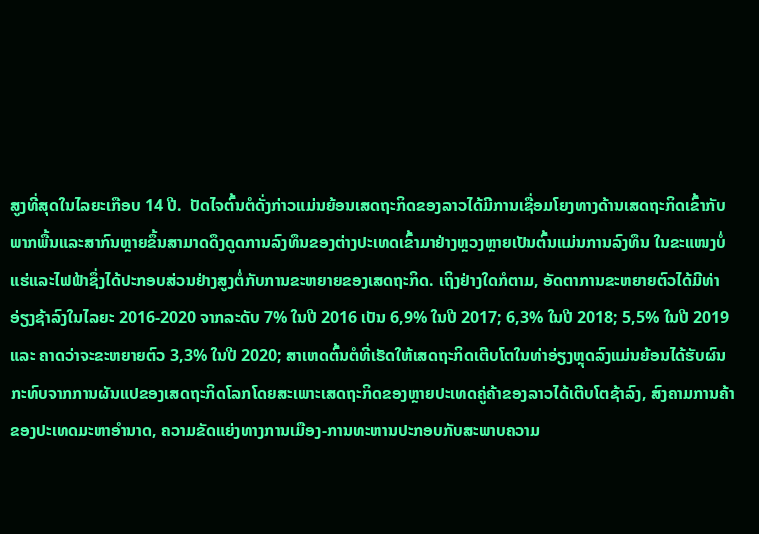ສູງທີ່ສຸດໃນໄລຍະເກືອບ 14 ປີ.  ປັດໄຈຕົ້ນຕໍດັ່ງກ່າວແມ່ນຍ້ອນເສດຖະກິດຂອງລາວໄດ້ມີການເຊື່ອມໂຍງທາງດ້ານເສດຖະກິດເຂົ້າກັບພາກພື້ນແລະສາກົນຫຼາຍຂຶ້ນສາມາດດຶງດູດການລົງທຶນຂອງຕ່າງປະເທດເຂົ້າມາຢ່າງຫຼວງຫຼາຍເປັນຕົ້ນແມ່ນການລົງທຶນ ໃນຂະແໜງບໍ່ແຮ່ແລະໄຟຟ້າຊຶ່ງໄດ້ປະກອບສ່ວນຢ່າງສູງຕໍ່ກັບການຂະຫຍາຍຂອງເສດຖະກິດ. ເຖິງຢ່າງໃດກໍຕາມ, ອັດຕາການຂະຫຍາຍຕົວໄດ້ມີທ່າອ່ຽງຊ້າລົງໃນໄລຍະ 2016-2020 ຈາກລະດັບ 7% ໃນປີ 2016 ເປັນ 6,9% ໃນປີ 2017; 6,3% ໃນປີ 2018; 5,5% ໃນປີ 2019 ແລະ ຄາດວ່າຈະຂະຫຍາຍຕົວ 3,3% ໃນປີ 2020; ສາເຫດຕົ້ນຕໍທີ່ເຮັດໃຫ້ເສດຖະກິດເຕີບໂຕໃນທ່າອ່ຽງຫຼຸດລົງແມ່ນຍ້ອນໄດ້ຮັບຜົນກະທົບຈາກການຜັນແປຂອງເສດຖະກິດໂລກໂດຍສະເພາະເສດຖະກິດຂອງຫຼາຍປະເທດຄູ່ຄ້າຂອງລາວໄດ້ເຕີບໂຕຊ້າລົງ, ສົງຄາມການຄ້າຂອງປະເທດມະຫາອໍານາດ, ຄວາມຂັດແຍ່ງທາງການເມືອງ-ການທະຫານປະກອບກັບສະພາບຄວາມ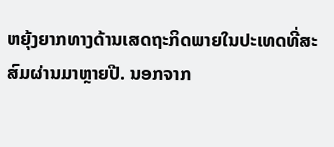ຫຍຸ້ງຍາກທາງດ້ານເສດຖະກິດພາຍໃນປະເທດທີ່ສະສົມຜ່ານມາຫຼາຍປີ. ນອກຈາກ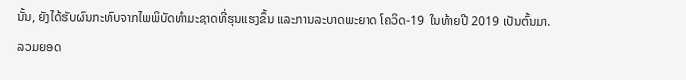ນັ້ນ, ຍັງໄດ້ຮັບຜົນກະທົບຈາກໄພພິບັດທໍາມະຊາດທີ່ຮຸນແຮງຂຶ້ນ ແລະການລະບາດພະຍາດ ໂຄວິດ-19  ໃນທ້າຍປີ 2019 ເປັນຕົ້ນມາ.
ລວມຍອດ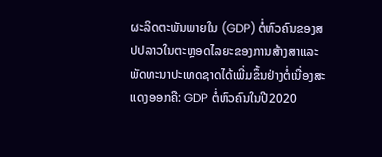ຜະລິດຕະພັນພາຍໃນ (GDP) ຕໍ່ຫົວຄົນຂອງສປປລາວໃນຕະຫຼອດໄລຍະຂອງການສ້າງສາແລະພັດທະນາປະເທດຊາດໄດ້ເພີ່ມຂຶ້ນຢ່າງຕໍ່ເນື່ອງສະແດງອອກຄື: GDP ຕໍ່ຫົວຄົນໃນປີ2020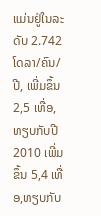ແມ່ນຢູ່ໃນລະດັບ 2.742 ໂດລາ/ຄົນ/ປີ, ເພີ່ມຂຶ້ນ 2,5 ເທື່ອ,ທຽບກັບປີ 2010 ເພີ່ມຂຶ້ນ 5,4 ເທື່ອ,ທຽບກັບ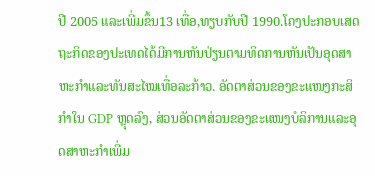ປີ 2005 ແລະເພີ່ມຂຶ້ນ13 ເທື່ອ,ທຽບກັບປີ 1990.ໂຄງປະກອບເສດຖະກິດຂອງປະເທດໄດ້ມີການຫັນປ່ຽນຕາມທິດການຫັນເປັນອຸດສາຫະກຳແລະທັນສະໄໝເທື່ອລະກ້າວ. ອັດຕາສ່ວນຂອງຂະແໜງກະສິກໍາໃນ GDP ຫຼຸດລົງ, ສ່ວນອັດຕາສ່ວນຂອງຂະແໜງບໍລິການແລະອຸດສາຫະກໍາເພີ່ມ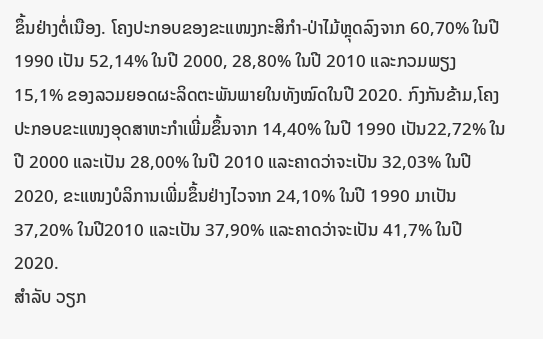ຂຶ້ນຢ່າງຕໍ່ເນືອງ. ໂຄງປະກອບຂອງຂະແໜງກະສິກໍາ-ປ່າໄມ້ຫຼຸດລົງຈາກ 60,70% ໃນປີ 1990 ເປັນ 52,14% ໃນປີ 2000, 28,80% ໃນປີ 2010 ແລະກວມພຽງ 15,1% ຂອງລວມຍອດຜະລິດຕະພັນພາຍໃນທັງໝົດໃນປີ 2020. ກົງກັນຂ້າມ,ໂຄງປະກອບຂະແໜງອຸດສາຫະກໍາເພີ່ມຂຶ້ນຈາກ 14,40% ໃນປີ 1990 ເປັນ22,72% ໃນປີ 2000 ແລະເປັນ 28,00% ໃນປີ 2010 ແລະຄາດວ່າຈະເປັນ 32,03% ໃນປີ2020, ຂະແໜງບໍລິການເພີ່ມຂຶ້ນຢ່າງໄວຈາກ 24,10% ໃນປີ 1990 ມາເປັນ 37,20% ໃນປີ2010 ແລະເປັນ 37,90% ແລະຄາດວ່າຈະເປັນ 41,7% ໃນປີ 2020.
ສໍາລັບ ວຽກ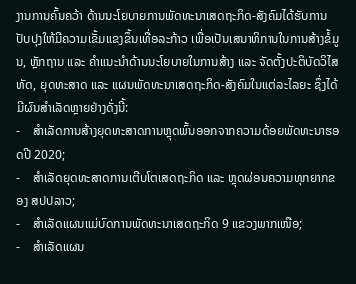ງານການຄົ້ນຄວ້າ ດ້ານນະໂຍບາຍການພັດທະນາເສດຖະກິດ-ສັງຄົມໄດ້ຮັບການປັບປຸງໃຫ້ມີຄວາມເຂັ້ມແຂງຂຶ້ນເທື່ອລະກ້າວ ເພື່ອເປັນເສນາທິການໃນການສ້າງຂໍ້ມູນ, ຫຼັກຖານ ແລະ ຄໍາແນະນໍາດ້ານນະໂຍບາຍໃນການສ້າງ ແລະ ຈັດຕັ້ງປະຕິບັດວິໄສທັດ, ຍຸດທະສາດ ແລະ ແຜນພັດທະນາເສດຖະກິດ-ສັງຄົມໃນແຕ່ລະໄລຍະ ຊຶ່ງໄດ້ມີຜົນສໍາເລັດຫຼາຍຢ່າງດັ່ງນີ້:
-    ສໍາເລັດການສ້າງຍຸດທະສາດການຫຼຸດພົ້ນອອກຈາກຄວາມດ້ອຍພັດທະນາຮອດປີ 2020;
-    ສໍາເລັດຍຸດທະສາດການເຕີບໂຕເສດຖະກິດ ແລະ ຫຼຸດຜ່ອນຄວາມທຸກຍາກຂອງ ສປປລາວ;
-    ສໍາເລັດແຜນແມ່ບົດການພັດທະນາເສດຖະກິດ 9 ແຂວງພາກເໜືອ;
-    ສໍາເລັດແຜນ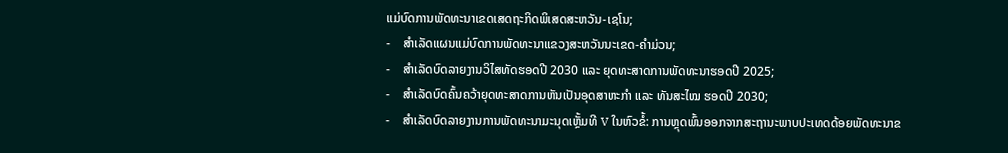ແມ່ບົດການພັດທະນາເຂດເສດຖະກິດພິເສດສະຫວັນ-ເຊໂນ;
-    ສໍາເລັດແຜນແມ່ບົດການພັດທະນາແຂວງສະຫວັນນະເຂດ-ຄໍາມ່ວນ;
-    ສໍາເລັດບົດລາຍງານວິໄສທັດຮອດປີ 2030 ແລະ ຍຸດທະສາດການພັດທະນາຮອດປີ 2025;
-    ສໍາເລັດບົດຄົ້ນຄວ້າຍຸດທະສາດການຫັນເປັນອຸດສາຫະກໍາ ແລະ ທັນສະໄໝ ຮອດປີ 2030;
-    ສໍາເລັດບົດລາຍງານການພັດທະນາມະນຸດເຫຼັ້ມທີ V ໃນຫົວຂໍ້: ການຫຼຸດພົ້ນອອກຈາກສະຖານະພາບປະເທດດ້ອຍພັດທະນາຂ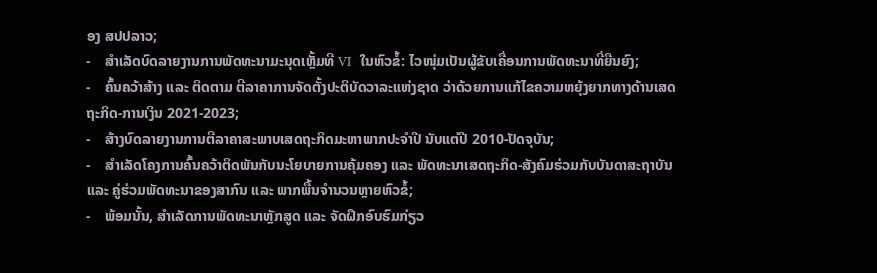ອງ ສປປລາວ;
-    ສໍາເລັດບົດລາຍງານການພັດທະນາມະນຸດເຫຼັ້ມທີ VI  ໃນຫົວຂໍ້: ໄວໜຸ່ມເປັນຜູ້ຂັບເຄື່ອນການພັດທະນາທີ່ຍືນຍົງ;
-    ຄົ້ນຄວ້າສ້າງ ແລະ ຕິດຕາມ ຕີລາຄາການຈັດຕັ້ງປະຕິບັດວາລະແຫ່ງຊາດ ວ່າດ້ວຍການແກ້ໄຂຄວາມຫຍຸ້ງຍາກທາງດ້ານເສດຖະກິດ-ການເງິນ 2021-2023;
-    ສ້າງບົດລາຍງານການຕີລາຄາສະພາບເສດຖະກິດມະຫາພາກປະຈໍາປີ ນັບແຕ່ປີ 2010-ປັດຈຸບັນ;
-    ສໍາເລັດໂຄງການຄົ້ນຄວ້າຕິດພັນກັບນະໂຍບາຍການຄຸ້ມຄອງ ແລະ ພັດທະນາເສດຖະກິດ-ສັງຄົມຮ່ວມກັບບັນດາສະຖາບັນ ແລະ ຄູ່ຮ່ວມພັດທະນາຂອງສາກົນ ແລະ ພາກພື້ນຈໍານວນຫຼາຍຫົວຂໍ້;
-    ພ້ອມນັ້ນ, ສໍາເລັດການພັດທະນາຫຼັກສູດ ແລະ ຈັດຝຶກອົບຮົມກ່ຽວ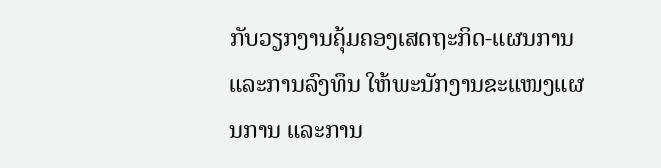ກັບວຽກງານຄຸ້ມຄອງເສດຖະກິດ-ແຜນການ ແລະການລົງທຶນ ໃຫ້ພະນັກງານຂະແໜງແຜນການ ແລະການ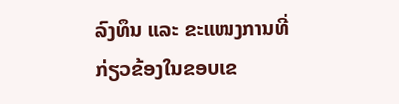ລົງທຶນ ແລະ ຂະແໜງການທີ່ກ່ຽວຂ້ອງໃນຂອບເຂ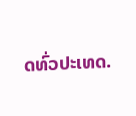ດທົ່ວປະເທດ.